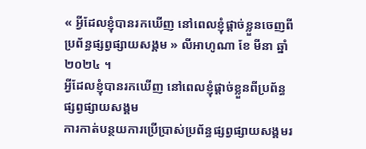« អ្វីដែលខ្ញុំបានរកឃើញ នៅពេលខ្ញុំផ្តាច់ខ្លួនចេញពីប្រព័ន្ធផ្សព្វផ្សាយសង្គម » លីអាហូណា ខែ មីនា ឆ្នាំ ២០២៤ ។
អ្វីដែលខ្ញុំបានរកឃើញ នៅពេលខ្ញុំផ្តាច់ខ្លួនពីប្រព័ន្ធផ្សព្វផ្សាយសង្គម
ការកាត់បន្ថយការប្រើប្រាស់ប្រព័ន្ធផ្សព្វផ្សាយសង្គមរ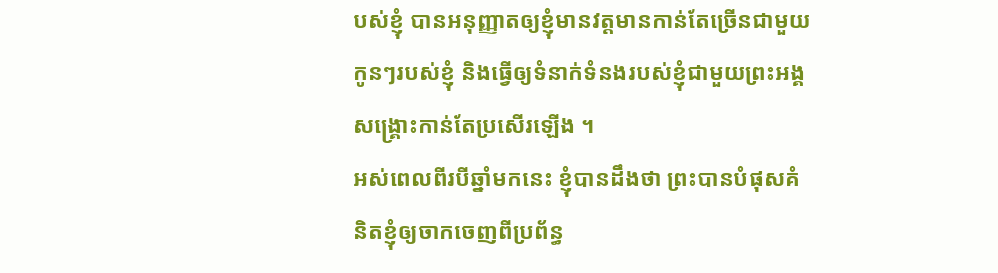បស់ខ្ញុំ បានអនុញ្ញាតឲ្យខ្ញុំមានវត្តមានកាន់តែច្រើនជាមួយកូនៗរបស់ខ្ញុំ និងធ្វើឲ្យទំនាក់ទំនងរបស់ខ្ញុំជាមួយព្រះអង្គសង្គ្រោះកាន់តែប្រសើរឡើង ។
អស់ពេលពីរបីឆ្នាំមកនេះ ខ្ញុំបានដឹងថា ព្រះបានបំផុសគំនិតខ្ញុំឲ្យចាកចេញពីប្រព័ន្ធ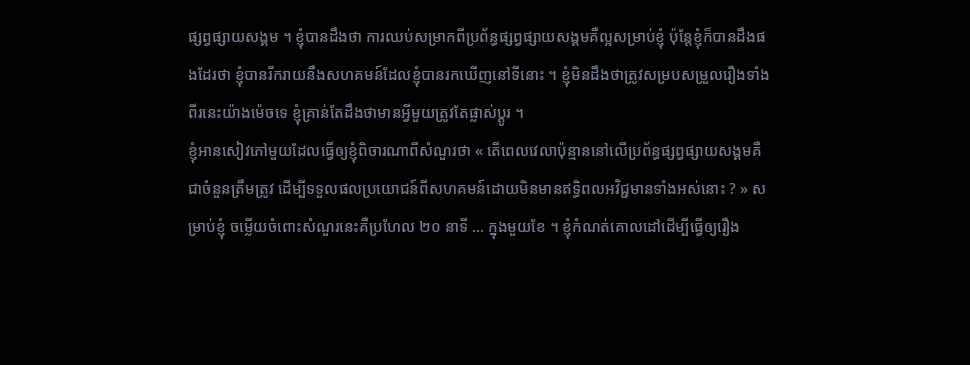ផ្សព្វផ្សាយសង្គម ។ ខ្ញុំបានដឹងថា ការឈប់សម្រាកពីប្រព័ន្ធផ្សព្វផ្សាយសង្គមគឺល្អសម្រាប់ខ្ញុំ ប៉ុន្តែខ្ញុំក៏បានដឹងផងដែរថា ខ្ញុំបានរីករាយនឹងសហគមន៍ដែលខ្ញុំបានរកឃើញនៅទីនោះ ។ ខ្ញុំមិនដឹងថាត្រូវសម្របសម្រួលរឿងទាំងពីរនេះយ៉ាងម៉េចទេ ខ្ញុំគ្រាន់តែដឹងថាមានអ្វីមួយត្រូវតែផ្លាស់ប្ដូរ ។
ខ្ញុំអានសៀវភៅមួយដែលធ្វើឲ្យខ្ញុំពិចារណាពីសំណួរថា « តើពេលវេលាប៉ុន្មាននៅលើប្រព័ន្ធផ្សព្វផ្សាយសង្គមគឺជាចំនួនត្រឹមត្រូវ ដើម្បីទទួលផលប្រយោជន៍ពីសហគមន៍ដោយមិនមានឥទ្ធិពលអវិជ្ជមានទាំងអស់នោះ ? » សម្រាប់ខ្ញុំ ចម្លើយចំពោះសំណួរនេះគឺប្រហែល ២០ នាទី … ក្នុងមួយខែ ។ ខ្ញុំកំណត់គោលដៅដើម្បីធ្វើឲ្យរឿង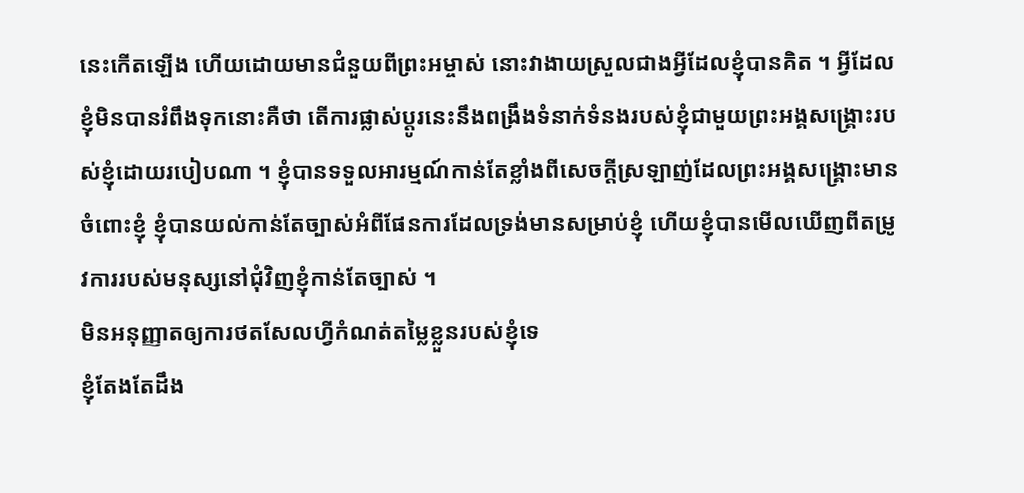នេះកើតឡើង ហើយដោយមានជំនួយពីព្រះអម្ចាស់ នោះវាងាយស្រួលជាងអ្វីដែលខ្ញុំបានគិត ។ អ្វីដែលខ្ញុំមិនបានរំពឹងទុកនោះគឺថា តើការផ្លាស់ប្តូរនេះនឹងពង្រឹងទំនាក់ទំនងរបស់ខ្ញុំជាមួយព្រះអង្គសង្គ្រោះរបស់ខ្ញុំដោយរបៀបណា ។ ខ្ញុំបានទទួលអារម្មណ៍កាន់តែខ្លាំងពីសេចក្ដីស្រឡាញ់ដែលព្រះអង្គសង្គ្រោះមានចំពោះខ្ញុំ ខ្ញុំបានយល់កាន់តែច្បាស់អំពីផែនការដែលទ្រង់មានសម្រាប់ខ្ញុំ ហើយខ្ញុំបានមើលឃើញពីតម្រូវការរបស់មនុស្សនៅជុំវិញខ្ញុំកាន់តែច្បាស់ ។
មិនអនុញ្ញាតឲ្យការថតសែលហ្វីកំណត់តម្លៃខ្លួនរបស់ខ្ញុំទេ
ខ្ញុំតែងតែដឹង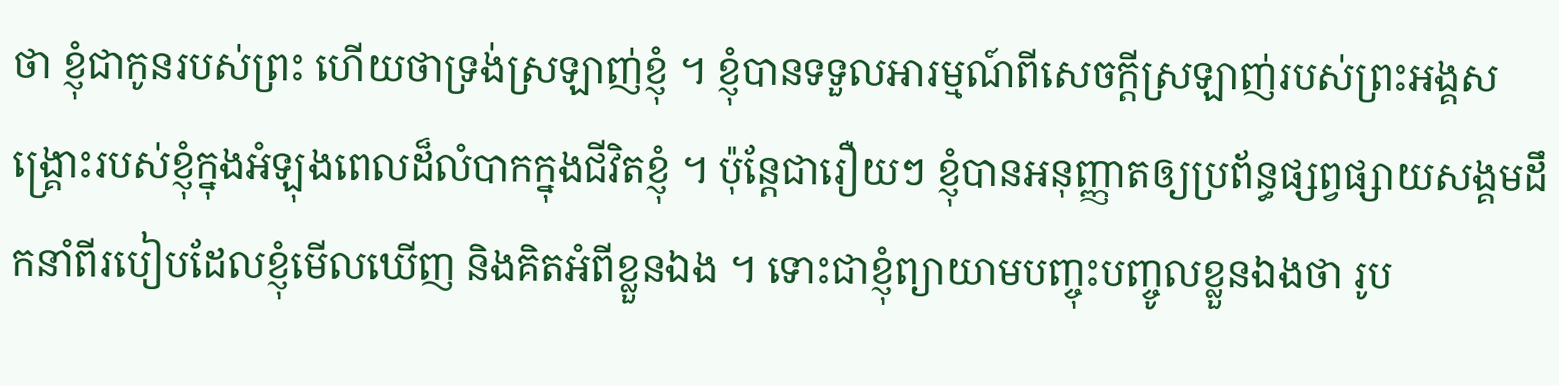ថា ខ្ញុំជាកូនរបស់ព្រះ ហើយថាទ្រង់ស្រឡាញ់ខ្ញុំ ។ ខ្ញុំបានទទួលអារម្មណ៍ពីសេចក្ដីស្រឡាញ់របស់ព្រះអង្គសង្គ្រោះរបស់ខ្ញុំក្នុងអំឡុងពេលដ៏លំបាកក្នុងជីវិតខ្ញុំ ។ ប៉ុន្តែជារឿយៗ ខ្ញុំបានអនុញ្ញាតឲ្យប្រព័ន្ធផ្សព្វផ្សាយសង្គមដឹកនាំពីរបៀបដែលខ្ញុំមើលឃើញ និងគិតអំពីខ្លួនឯង ។ ទោះជាខ្ញុំព្យាយាមបញ្ចុះបញ្ចូលខ្លួនឯងថា រូប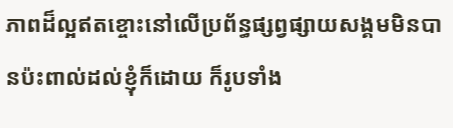ភាពដ៏ល្អឥតខ្ចោះនៅលើប្រព័ន្ធផ្សព្វផ្សាយសង្គមមិនបានប៉ះពាល់ដល់ខ្ញុំក៏ដោយ ក៏រូបទាំង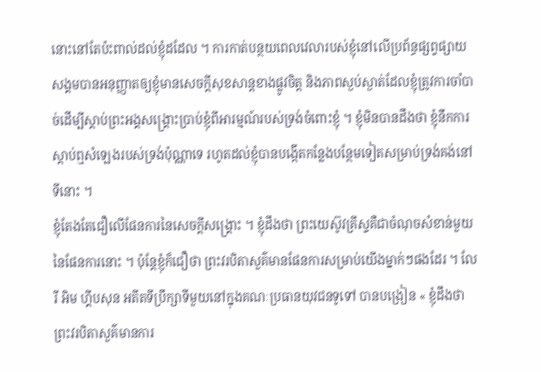នោះនៅតែប៉ះពាល់ដល់ខ្ញុំដដែល ។ ការកាត់បន្ថយពេលវេលារបស់ខ្ញុំនៅលើប្រព័ន្ធផ្សព្វផ្សាយសង្គមបានអនុញ្ញាតឲ្យខ្ញុំមានសេចក្ដីសុខសាន្តខាងផ្លូវចិត្ត និងភាពស្ងប់ស្ងាត់ដែលខ្ញុំត្រូវការចាំបាច់ដើម្បីស្តាប់ព្រះអង្គសង្គ្រោះប្រាប់ខ្ញុំពីអារម្មណ៍របស់ទ្រង់ចំពោះខ្ញុំ ។ ខ្ញុំមិនបានដឹងថា ខ្ញុំនឹកការស្តាប់ឮសំឡេងរបស់ទ្រង់ប៉ុណ្ណាទេ រហូតដល់ខ្ញុំបានបង្កើតកន្លែងបន្ថែមទៀតសម្រាប់ទ្រង់គង់នៅទីនោះ ។
ខ្ញុំតែងតែជឿលើផែនការនៃសេចក្ដីសង្គ្រោះ ។ ខ្ញុំដឹងថា ព្រះយេស៊ូវគ្រីស្ទគឺជាចំណុចសំខាន់មួយនៃផែនការនោះ ។ ប៉ុន្តែខ្ញុំក៏ជឿថា ព្រះវរបិតាសួគ៌មានផែនការសម្រាប់យើងម្នាក់ៗផងដែរ ។ លែរី អិម ហ្គីបសុន អតីតទីប្រឹក្សាទីមួយនៅក្នុងគណៈប្រធានយុវជនទូទៅ បានបង្រៀន « ខ្ញុំដឹងថា ព្រះវរបិតាសួគ៌មានការ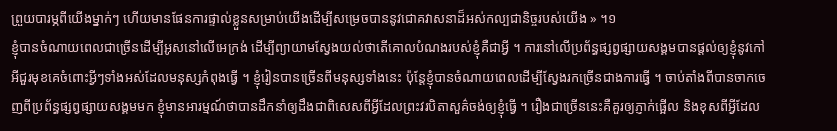ព្រួយបារម្ភពីយើងម្នាក់ៗ ហើយមានផែនការផ្ទាល់ខ្លួនសម្រាប់យើងដើម្បីសម្រេចបាននូវជោគវាសនាដ៏អស់កល្បជានិច្ចរបស់យើង » ។១
ខ្ញុំបានចំណាយពេលជាច្រើនដើម្បីអូសនៅលើអេក្រង់ ដើម្បីព្យាយាមស្វែងយល់ថាតើគោលបំណងរបស់ខ្ញុំគឺជាអ្វី ។ ការនៅលើប្រព័ន្ធផ្សព្វផ្សាយសង្គមបានផ្តល់ឲ្យខ្ញុំនូវកៅអីជួរមុខគេចំពោះអ្វីៗទាំងអស់ដែលមនុស្សកំពុងធ្វើ ។ ខ្ញុំរៀនបានច្រើនពីមនុស្សទាំងនេះ ប៉ុន្តែខ្ញុំបានចំណាយពេលដើម្បីស្វែងរកច្រើនជាងការធ្វើ ។ ចាប់តាំងពីបានចាកចេញពីប្រព័ន្ធផ្សព្វផ្សាយសង្គមមក ខ្ញុំមានអារម្មណ៍ថាបានដឹកនាំឲ្យដឹងជាពិសេសពីអ្វីដែលព្រះវរបិតាសួគ៌ចង់ឲ្យខ្ញុំធ្វើ ។ រឿងជាច្រើននេះគឺគួរឲ្យភ្ញាក់ផ្អើល និងខុសពីអ្វីដែល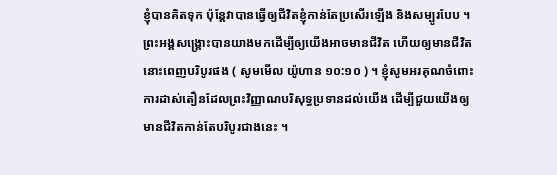ខ្ញុំបានគិតទុក ប៉ុន្តែវាបានធ្វើឲ្យជីវិតខ្ញុំកាន់តែប្រសើរឡើង និងសម្បូរបែប ។
ព្រះអង្គសង្គ្រោះបានយាងមកដើម្បីឲ្យយើងអាចមានជីវិត ហើយឲ្យមានជីវិតនោះពេញបរិបូរផង ( សូមមើល យ៉ូហាន ១០:១០ ) ។ ខ្ញុំសូមអរគុណចំពោះការដាស់តឿនដែលព្រះវិញ្ញាណបរិសុទ្ធប្រទានដល់យើង ដើម្បីជួយយើងឲ្យមានជីវិតកាន់តែបរិបូរជាងនេះ ។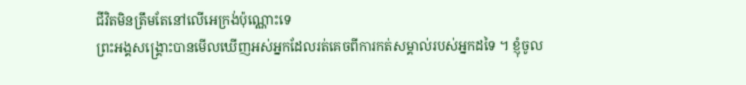ជីវិតមិនត្រឹមតែនៅលើអេក្រង់ប៉ុណ្ណោះទេ
ព្រះអង្គសង្រ្គោះបានមើលឃើញអស់អ្នកដែលរត់គេចពីការកត់សម្គាល់របស់អ្នកដទៃ ។ ខ្ញុំចូល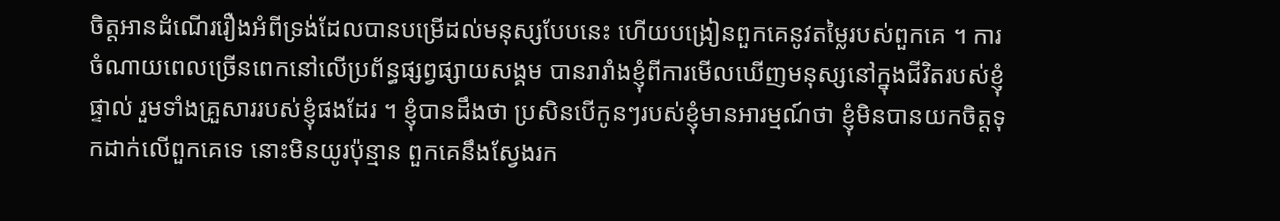ចិត្តអានដំណើររឿងអំពីទ្រង់ដែលបានបម្រើដល់មនុស្សបែបនេះ ហើយបង្រៀនពួកគេនូវតម្លៃរបស់ពួកគេ ។ ការចំណាយពេលច្រើនពេកនៅលើប្រព័ន្ធផ្សព្វផ្សាយសង្គម បានរារាំងខ្ញុំពីការមើលឃើញមនុស្សនៅក្នុងជីវិតរបស់ខ្ញុំផ្ទាល់ រួមទាំងគ្រួសាររបស់ខ្ញុំផងដែរ ។ ខ្ញុំបានដឹងថា ប្រសិនបើកូនៗរបស់ខ្ញុំមានអារម្មណ៍ថា ខ្ញុំមិនបានយកចិត្តទុកដាក់លើពួកគេទេ នោះមិនយូរប៉ុន្មាន ពួកគេនឹងស្វែងរក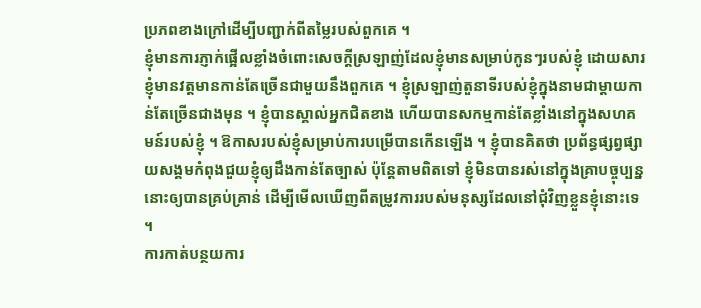ប្រភពខាងក្រៅដើម្បីបញ្ជាក់ពីតម្លៃរបស់ពួកគេ ។
ខ្ញុំមានការភ្ញាក់ផ្អើលខ្លាំងចំពោះសេចក្ដីស្រឡាញ់ដែលខ្ញុំមានសម្រាប់កូនៗរបស់ខ្ញុំ ដោយសារខ្ញុំមានវត្តមានកាន់តែច្រើនជាមួយនឹងពួកគេ ។ ខ្ញុំស្រឡាញ់តួនាទីរបស់ខ្ញុំក្នុងនាមជាម្តាយកាន់តែច្រើនជាងមុន ។ ខ្ញុំបានស្គាល់អ្នកជិតខាង ហើយបានសកម្មកាន់តែខ្លាំងនៅក្នុងសហគមន៍របស់ខ្ញុំ ។ ឱកាសរបស់ខ្ញុំសម្រាប់ការបម្រើបានកើនឡើង ។ ខ្ញុំបានគិតថា ប្រព័ន្ធផ្សព្វផ្សាយសង្គមកំពុងជួយខ្ញុំឲ្យដឹងកាន់តែច្បាស់ ប៉ុន្តែតាមពិតទៅ ខ្ញុំមិនបានរស់នៅក្នុងគ្រាបច្ចុប្បន្ននោះឲ្យបានគ្រប់គ្រាន់ ដើម្បីមើលឃើញពីតម្រូវការរបស់មនុស្សដែលនៅជុំវិញខ្លួនខ្ញុំនោះទេ ។
ការកាត់បន្ថយការ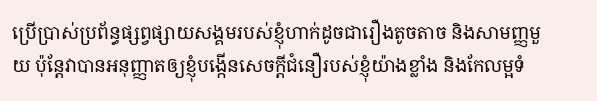ប្រើប្រាស់ប្រព័ន្ធផ្សព្វផ្សាយសង្គមរបស់ខ្ញុំហាក់ដូចជារឿងតូចតាច និងសាមញ្ញមួយ ប៉ុន្តែវាបានអនុញ្ញាតឲ្យខ្ញុំបង្កើនសេចក្តីជំនឿរបស់ខ្ញុំយ៉ាងខ្លាំង និងកែលម្អទំ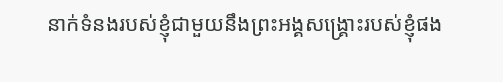នាក់ទំនងរបស់ខ្ញុំជាមួយនឹងព្រះអង្គសង្គ្រោះរបស់ខ្ញុំផង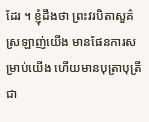ដែរ ។ ខ្ញុំដឹងថា ព្រះវរបិតាសួគ៌ស្រឡាញ់យើង មានផែនការសម្រាប់យើង ហើយមានបុត្រាបុត្រីជា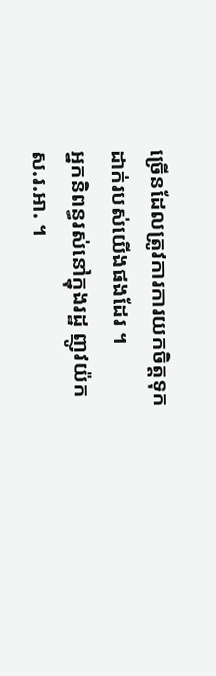ច្រើនដែលត្រូវការការយកចិត្តទុកដាក់របស់យើងផងដែរ ។
អ្នកនិពន្ធរស់នៅក្នុងរដ្ឋ ញូវយ៉ក ស.រ.អា. ។